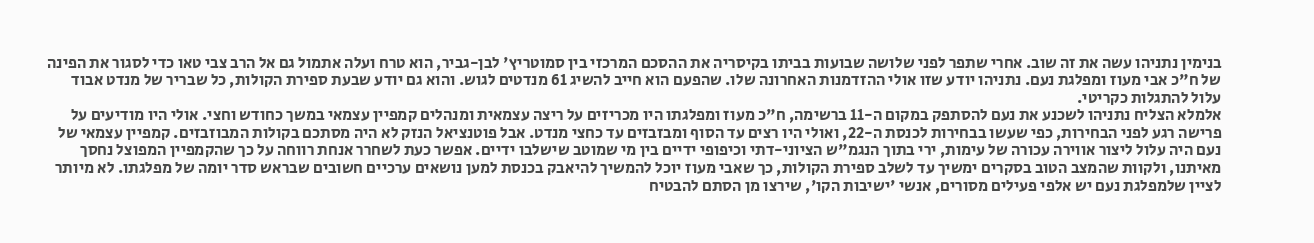בנימין נתניהו עשה את זה שוב. אחרי שתפר לפני שלושה שבועות בביתו בקיסריה את ההסכם המרכזי בין סמוטריץ' לבן-גביר, הוא טרח ועלה אתמול גם אל הרב צבי טאו כדי לסגור את הפינה של ח"כ אבי מעוז ומפלגת נעם. נתניהו יודע שזו אולי ההזדמנות האחרונה שלו. שהפעם הוא חייב להשיג 61 מנדטים לגוש. והוא גם יודע שבעת ספירת הקולות, כל שבריר של מנדט אבוד עלול להתגלות כקריטי.
אלמלא הצליח נתניהו לשכנע את נעם להסתפק במקום ה-11 ברשימה, ח"כ מעוז ומפלגתו היו מכריזים על ריצה עצמאית ומנהלים קמפיין עצמאי במשך כחודש וחצי. אולי היו מודיעים על פרישה רגע לפני הבחירות, כפי שעשו בבחירות לכנסת ה-22, ואולי היו רצים עד הסוף ומבזבזים עד כחצי מנדט. אבל פוטנציאל הנזק לא היה מסתכם בקולות המבוזבזים. קמפיין עצמאי של נעם היה עלול ליצור אווירה עכורה של עימות, ירי בתוך הנגמ"ש הציוני-דתי וכיפופי ידיים בין מי שמוטב שישלבו ידיים. אפשר כעת לשחרר אנחת רווחה על כך שהקמפיין המפוצל נחסך מאיתנו, ולקוות שהמצב הטוב בסקרים ימשיך עד לשלב ספירת הקולות, כך שאבי מעוז יוכל להמשיך להיאבק בכנסת למען נושאים ערכיים חשובים שבראש סדר יומה של מפלגתו. לא מיותר לציין שלמפלגת נעם יש אלפי פעילים מסורים, אנשי 'ישיבות הקו', שירצו מן הסתם להבטיח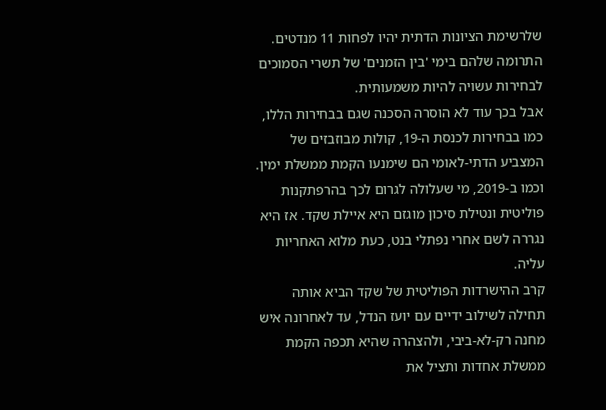שלרשימת הציונות הדתית יהיו לפחות 11 מנדטים. התרומה שלהם בימי 'בין הזמנים' של תשרי הסמוכים לבחירות עשויה להיות משמעותית.
אבל בכך עוד לא הוסרה הסכנה שגם בבחירות הללו, כמו בבחירות לכנסת ה-19, קולות מבוזבזים של המצביע הדתי-לאומי הם שימנעו הקמת ממשלת ימין. וכמו ב-2019, מי שעלולה לגרום לכך בהרפתקנות פוליטית ונטילת סיכון מוגזם היא איילת שקד. אז היא נגררה לשם אחרי נפתלי בנט, כעת מלוא האחריות עליה.
קרב ההישרדות הפוליטית של שקד הביא אותה תחילה לשילוב ידיים עם יועז הנדל, עד לאחרונה איש מחנה רק-לא-ביבי, ולהצהרה שהיא תכפה הקמת ממשלת אחדות ותציל את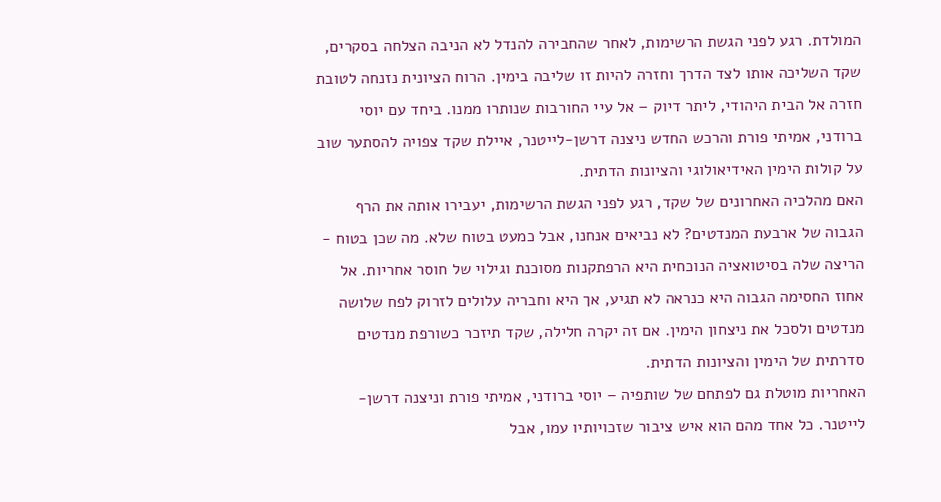המולדת. רגע לפני הגשת הרשימות, לאחר שהחבירה להנדל לא הניבה הצלחה בסקרים, שקד השליכה אותו לצד הדרך וחזרה להיות זו שליבה בימין. הרוח הציונית נזנחה לטובת חזרה אל הבית היהודי, ליתר דיוק – אל עיי החורבות שנותרו ממנו. ביחד עם יוסי ברודני, אמיתי פורת והרכש החדש ניצנה דרשן-לייטנר, איילת שקד צפויה להסתער שוב על קולות הימין האידיאולוגי והציונות הדתית.
האם מהלכיה האחרונים של שקד, רגע לפני הגשת הרשימות, יעבירו אותה את הרף הגבוה של ארבעת המנדטים? לא נביאים אנחנו, אבל כמעט בטוח שלא. מה שכן בטוח - הריצה שלה בסיטואציה הנוכחית היא הרפתקנות מסוכנת וגילוי של חוסר אחריות. אל אחוז החסימה הגבוה היא כנראה לא תגיע, אך היא וחבריה עלולים לזרוק לפח שלושה מנדטים ולסכל את ניצחון הימין. אם זה יקרה חלילה, שקד תיזכר כשורפת מנדטים סדרתית של הימין והציונות הדתית.
האחריות מוטלת גם לפתחם של שותפיה – יוסי ברודני, אמיתי פורת וניצנה דרשן-לייטנר. כל אחד מהם הוא איש ציבור שזכויותיו עמו, אבל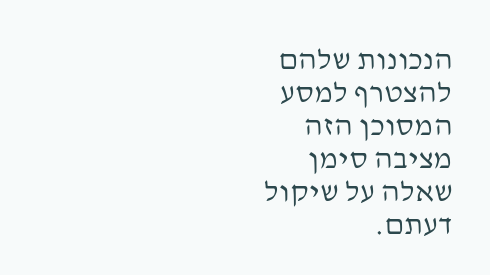הנכונות שלהם להצטרף למסע המסוכן הזה מציבה סימן שאלה על שיקול דעתם.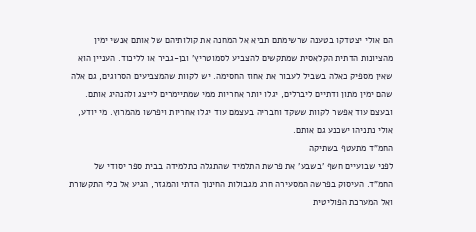הם אולי יצטדקו בטענה שרשימתם תביא אל המחנה את קולותיהם של אותם אנשי ימין מהציונות הדתית הקלאסית שמתקשים להצביע לסמוטריץ' ובן-גביר או לליכוד. העניין הוא שאין מספיק כאלה בשביל לעבור את אחוז החסימה. יש לקוות שהמצביעים הסרוגים, גם אלה שהם ימין מתון ודתיים ליברלים, יגלו יותר אחריות ממי שמתיימרים לייצג ולהנהיג אותם. ובעצם עוד אפשר לקוות ששקד וחבריה בעצמם עוד יגלו אחריות ויפרשו מהמרוץ. מי יודע, אולי נתניהו ישכנע גם אותם.
החמ"ד מתעטף בשתיקה
לפני שבועיים חשף 'בשבע' את פרשת התלמיד שהתגלה כתלמידה בבית ספר יסודי של החמ"ד. העיסוק בפרשה המסעירה חרג מגבולות החינוך הדתי והמגזר, הגיע אל כלי התקשורת ואל המערכת הפוליטית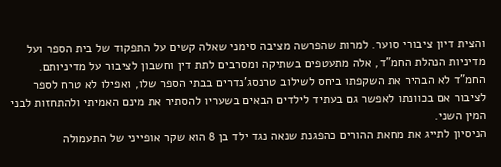והצית דיון ציבורי סוער. למרות שהפרשה מציבה סימני שאלה קשים על התפקוד של בית הספר ועל מדיניות הנהלת החמ"ד, אלה מתעטפים בשתיקה ומסרבים לתת דין וחשבון לציבור על מדיניותם. החמ"ד לא הבהיר את השקפתו ביחס לשילוב טרנסג'נדרים בבתי הספר שלו, ואפילו לא טרח לספר לציבור אם בכוונתו לאפשר גם בעתיד לילדים הבאים בשעריו להסתיר את מינם האמיתי ולהתחזות לבני המין השני.
הניסיון לתייג את מחאת ההורים כהפגנת שנאה נגד ילד בן 8 הוא שקר אופייני של התעמולה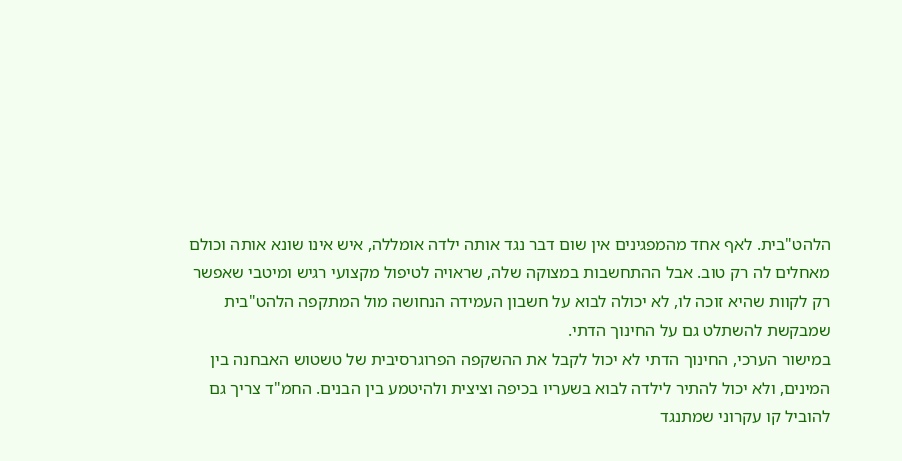הלהט"בית. לאף אחד מהמפגינים אין שום דבר נגד אותה ילדה אומללה, איש אינו שונא אותה וכולם מאחלים לה רק טוב. אבל ההתחשבות במצוקה שלה, שראויה לטיפול מקצועי רגיש ומיטבי שאפשר רק לקוות שהיא זוכה לו, לא יכולה לבוא על חשבון העמידה הנחושה מול המתקפה הלהט"בית שמבקשת להשתלט גם על החינוך הדתי.
במישור הערכי, החינוך הדתי לא יכול לקבל את ההשקפה הפרוגרסיבית של טשטוש האבחנה בין המינים, ולא יכול להתיר לילדה לבוא בשעריו בכיפה וציצית ולהיטמע בין הבנים. החמ"ד צריך גם להוביל קו עקרוני שמתנגד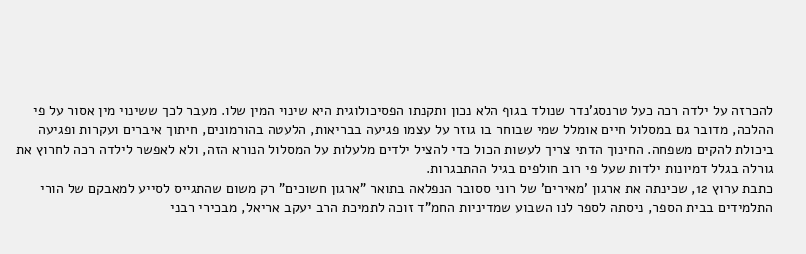להכרזה על ילדה רכה כעל טרנסג'נדר שנולד בגוף הלא נכון ותקנתו הפסיכולוגית היא שינוי המין שלו. מעבר לכך ששינוי מין אסור על פי ההלכה, מדובר גם במסלול חיים אומלל שמי שבוחר בו גוזר על עצמו פגיעה בבריאות, הלעטה בהורמונים, חיתוך איברים ועקרות ופגיעה ביכולת להקים משפחה. החינוך הדתי צריך לעשות הכול כדי להציל ילדים מלעלות על המסלול הנורא הזה, ולא לאפשר לילדה רכה לחרוץ את גורלה בגלל דמיונות ילדות שעל פי רוב חולפים בגיל ההתבגרות.
כתבת ערוץ 12, שכינתה את ארגון 'מאירים' של רוני ססובר הנפלאה בתואר "ארגון חשוכים" רק משום שהתגייס לסייע למאבקם של הורי התלמידים בבית הספר, ניסתה לספר לנו השבוע שמדיניות החמ"ד זוכה לתמיכת הרב יעקב אריאל, מבכירי רבני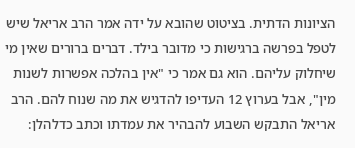הציונות הדתית. בציטוט שהובא על ידה אמר הרב אריאל שיש לטפל בפרשה ברגישות כי מדובר בילד. דברים ברורים שאין מי שיחלוק עליהם. הוא גם אמר כי "אין בהלכה אפשרות לשנות מין", אבל בערוץ 12 העדיפו להדגיש את מה שנוח להם. הרב אריאל התבקש השבוע להבהיר את עמדתו וכתב כדלהלן: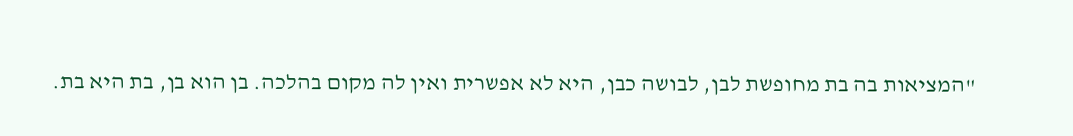"המציאות בה בת מחופשת לבן, לבושה כבן, היא לא אפשרית ואין לה מקום בהלכה. בן הוא בן, בת היא בת.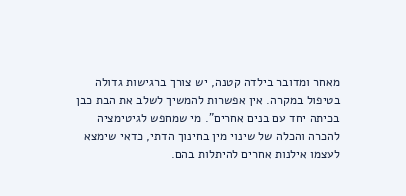מאחר ומדובר בילדה קטנה, יש צורך ברגישות גדולה בטיפול במקרה. אין אפשרות להמשיך לשלב את הבת כבן בכיתה יחד עם בנים אחרים". מי שמחפש לגיטימציה להכרה והכלה של שינוי מין בחינוך הדתי, כדאי שימצא לעצמו אילנות אחרים להיתלות בהם.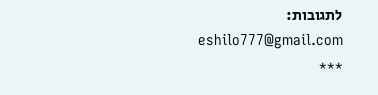לתגובות: eshilo777@gmail.com
***